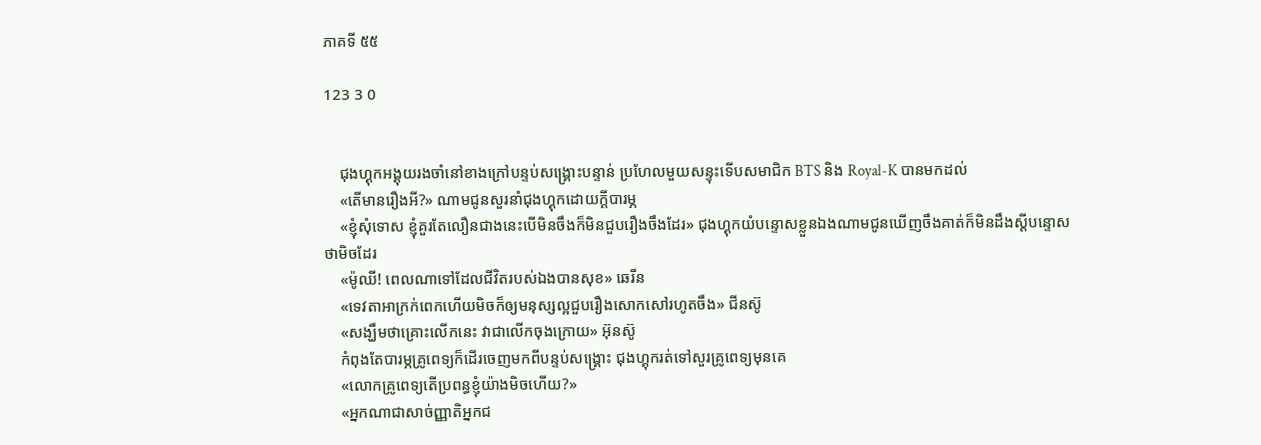ភាគទី ៥៥

123 3 0


    ជុងហ្គុកអង្គុយរងចាំនៅខាងក្រៅបន្ទប់សង្រ្គោះបន្ទាន់ ប្រហែលមួយសន្ទុះទើបសមាជិក BTS និង Royal-K បានមកដល់
    «តើមានរឿងអី?» ណាមជូនសួរនាំជុងហ្គុកដោយក្ដីបារម្ភ
    «ខ្ញុំសុំទោស ខ្ញុំគួរតែលឿនជាងនេះបើមិនចឹងក៏មិនជួបរឿងចឹងដែរ» ជុងហ្គុកយំបន្ទោសខ្លួនឯងណាមជូនឃើញចឹងគាត់ក៏មិនដឹងស្ដីបន្ទោសថាមិចដែរ
    «ម៉ូឈី! ពេលណាទៅដែលជីវិតរបស់ឯងបានសុខ» ឆេរីន
    «ទេវតាអាក្រក់ពេកហើយមិចក៏ឲ្យមនុស្សល្អជួបរឿងសោកសៅរហូតចឹង» ជីនស៊ូ
    «សង្ឃឹមថាគ្រោះលើកនេះ វាជាលើកចុងក្រោយ» អ៊ុនស៊ូ
    កំពុងតែបារម្ភគ្រូពេទ្យក៏ដើរចេញមកពីបន្ទប់សង្រ្គោះ ជុងហ្គុករត់ទៅសួរគ្រូពេទ្យមុនគេ
    «លោកគ្រូពេទ្យតើប្រពន្ធខ្ញុំយ៉ាងមិចហើយ?»
    «អ្នកណាជាសាច់ញ្ញាតិអ្នកជ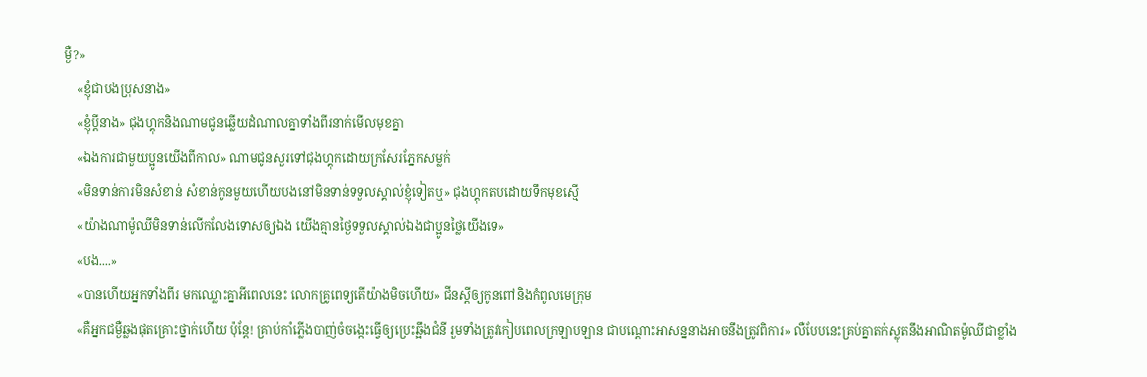ម្ងឺ?»
    «ខ្ញុំជាបងប្រុសនាង»
    «ខ្ញុំប្ដីនាង» ជុងហ្គុកនិងណាមជូនឆ្លើយដំណាលគ្នាទាំងពីរនាក់មើលមុខគ្នា
    «ឯងការជាមួយប្អូនយើងពីកាល» ណាមជូនសួរទៅជុងហ្គុកដោយក្រសែរភ្នែកសម្លក់
    «មិនទាន់ការមិនសំខាន់ សំខាន់កូនមួយហើយបងនៅមិនទាន់ទទួលស្គាល់ខ្ញុំទៀតឬ» ជុងហ្គុកតបដោយទឹកមុខស្មើ
    «យ៉ាងណាម៉ូឈីមិនទាន់លើកលែងទោសឲ្យឯង យើងគ្មានថ្ងៃទទួលស្គាល់ឯងជាប្អូនថ្លៃយើងទេ»
    «បង....»
    «បានហើយអ្នកទាំងពីរ មកឈ្លោះគ្នាអីពេលនេះ លោកគ្រូពេទ្យតើយ៉ាងមិចហើយ» ជីនស្ដីឲ្យកូនពៅនិងកំពូលមេក្រុម
    «គឺអ្នកជម្ងឺឆ្លងផុតគ្រោះថ្នាក់ហើយ ប៉ុន្ដែ! គ្រាប់កាំភ្លើងបាញ់ចំចង្កេះធ្វើឲ្យប្រេះឆ្អឹងជំនី រួមទាំងត្រូវកៀបពេលក្រឡាបឡាន ជាបណ្ដោះអាសន្ននាងអាចនឹងត្រូវពិការ» លឺបែបនេះគ្រប់គ្នាតក់ស្លុតនឹងអាណិតម៉ូឈីជាខ្លាំង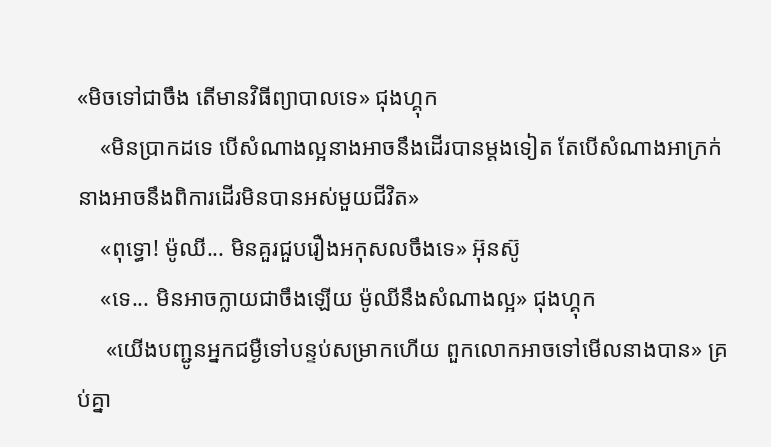«មិចទៅជាចឹង តើមានវិធីព្យាបាលទេ» ជុងហ្គុក
    «មិនប្រាកដទេ បើសំណាងល្អនាងអាចនឹងដើរបានម្ដងទៀត តែបើសំណាងអាក្រក់នាងអាចនឹងពិការដើរមិនបានអស់មួយជីវិត»
    «ពុទ្ធោ! ម៉ូឈី... មិនគួរជួបរឿងអកុសលចឹងទេ» អ៊ុនស៊ូ
    «ទេ... មិនអាចក្លាយជាចឹងឡើយ ម៉ូឈីនឹងសំណាងល្អ» ជុងហ្គុក
     «យើងបញ្ជូនអ្នកជម្ងឺទៅបន្ទប់សម្រាកហើយ ពួកលោកអាចទៅមើលនាងបាន» គ្រប់គ្នា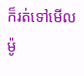ក៏រត់ទៅមើលម៉ូ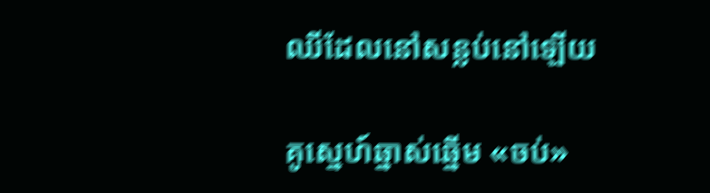ឈីដែលនៅសន្លប់នៅឡើយ

គូស្នេហ៍ឆ្នាស់ឆ្នើម «ចប់»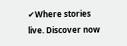✔Where stories live. Discover now